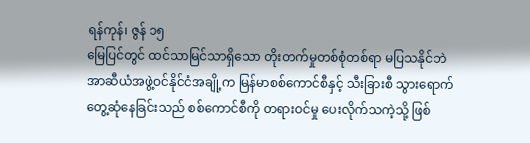ရန်ကုန်၊ ဇွန် ၁၅
မြေပြင်တွင် ထင်သာမြင်သာရှိသော တိုးတက်မှုတစ်စုံတစ်ရာ မပြသနိုင်ဘဲ အာဆီယံအဖွဲ့ဝင်နိုင်ငံအချို့က မြန်မာစစ်ကောင်စီနှင့် သီးခြားစီ သွားရောက်တွေ့ဆုံနေခြင်းသည် စစ်ကောင်စီကို တရားဝင်မှု ပေးလိုက်သကဲ့သို့ ဖြစ်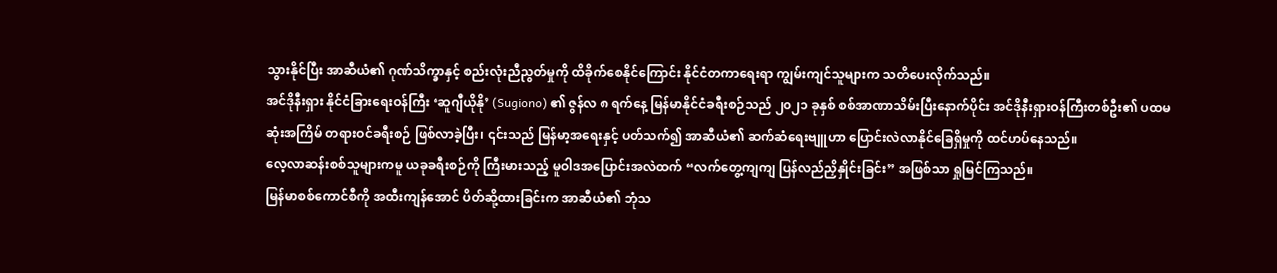သွားနိုင်ပြီး အာဆီယံ၏ ဂုဏ်သိက္ခာနှင့် စည်းလုံးညီညွတ်မှုကို ထိခိုက်စေနိုင်ကြောင်း နိုင်ငံတကာရေးရာ ကျွမ်းကျင်သူများက သတိပေးလိုက်သည်။
အင်ဒိုနီးရှား နိုင်ငံခြားရေးဝန်ကြီး ‘ဆူဂျီယိုနို’ (Sugiono) ၏ ဇွန်လ ၈ ရက်နေ့ မြန်မာနိုင်ငံခရီးစဉ်သည် ၂၀၂၁ ခုနှစ် စစ်အာဏာသိမ်းပြီးနောက်ပိုင်း အင်ဒိုနီးရှားဝန်ကြီးတစ်ဦး၏ ပထမဆုံးအကြိမ် တရားဝင်ခရီးစဉ် ဖြစ်လာခဲ့ပြီး၊ ၎င်းသည် မြန်မာ့အရေးနှင့် ပတ်သက်၍ အာဆီယံ၏ ဆက်ဆံရေးဗျူဟာ ပြောင်းလဲလာနိုင်ခြေရှိမှုကို ထင်ဟပ်နေသည်။
လေ့လာဆန်းစစ်သူများကမူ ယခုခရီးစဉ်ကို ကြီးမားသည့် မူဝါဒအပြောင်းအလဲထက် “လက်တွေ့ကျကျ ပြန်လည်ညှိနှိုင်းခြင်း” အဖြစ်သာ ရှုမြင်ကြသည်။
မြန်မာစစ်ကောင်စီကို အထီးကျန်အောင် ပိတ်ဆို့ထားခြင်းက အာဆီယံ၏ ဘုံသ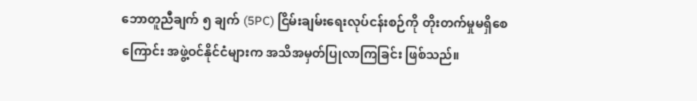ဘောတူညီချက် ၅ ချက် (5PC) ငြိမ်းချမ်းရေးလုပ်ငန်းစဉ်ကို တိုးတက်မှုမရှိစေကြောင်း အဖွဲ့ဝင်နိုင်ငံများက အသိအမှတ်ပြုလာကြခြင်း ဖြစ်သည်။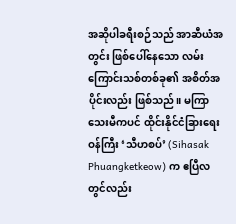အဆိုပါခရီးစဉ်သည် အာဆီယံအတွင်း ဖြစ်ပေါ်နေသော လမ်းကြောင်းသစ်တစ်ခု၏ အစိတ်အပိုင်းလည်း ဖြစ်သည်။ မကြာသေးမီကပင် ထိုင်းနိုင်ငံခြားရေးဝန်ကြီး ‘သီဟစပ်’ (Sihasak Phuangketkeow) က ဧပြီလတွင်လည်း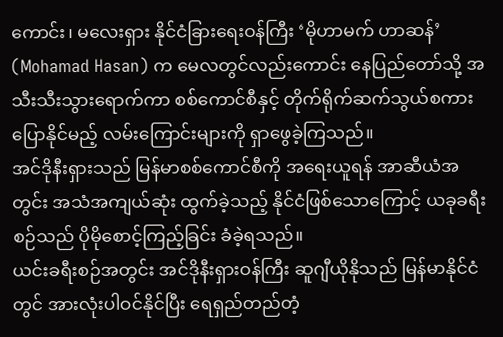ကောင်း၊ မလေးရှား နိုင်ငံခြားရေးဝန်ကြီး ‘မိုဟာမက် ဟာဆန်’ (Mohamad Hasan) က မေလတွင်လည်းကောင်း နေပြည်တော်သို့ အသီးသီးသွားရောက်ကာ စစ်ကောင်စီနှင့် တိုက်ရိုက်ဆက်သွယ်စကားပြောနိုင်မည့် လမ်းကြောင်းများကို ရှာဖွေခဲ့ကြသည်။
အင်ဒိုနီးရှားသည် မြန်မာစစ်ကောင်စီကို အရေးယူရန် အာဆီယံအတွင်း အသံအကျယ်ဆုံး ထွက်ခဲ့သည့် နိုင်ငံဖြစ်သောကြောင့် ယခုခရီးစဉ်သည် ပိုမိုစောင့်ကြည့်ခြင်း ခံခဲ့ရသည်။
ယင်းခရီးစဉ်အတွင်း အင်ဒိုနီးရှားဝန်ကြီး ဆူဂျီယိုနိုသည် မြန်မာနိုင်ငံတွင် အားလုံးပါဝင်နိုင်ပြီး ရေရှည်တည်တံ့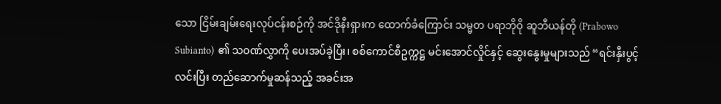သော ငြိမ်းချမ်းရေးလုပ်ငန်းစဉ်ကို အင်ဒိုနီးရှားက ထောက်ခံကြောင်း သမ္မတ ပရာဘိုဝို ဆူဘီယန်တို (Prabowo Subianto) ၏ သဝဏ်လွှာကို ပေးအပ်ခဲ့ပြီး၊ စစ်ကောင်စီဥက္ကဋ္ဌ မင်းအောင်လှိုင်နှင့် ဆွေးနွေးမှုများသည် “ရင်းနှီးပွင့်လင်းပြီး တည်ဆောက်မှုဆန်သည့် အခင်းအ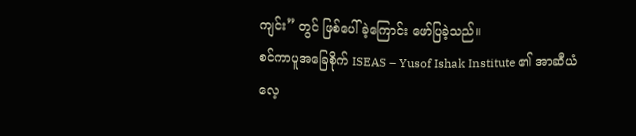ကျင်း” တွင် ဖြစ်ပေါ်ခဲ့ကြောင်း ဖော်ပြခဲ့သည်။
စင်ကာပူအခြေစိုက် ISEAS – Yusof Ishak Institute ၏ အာဆီယံလေ့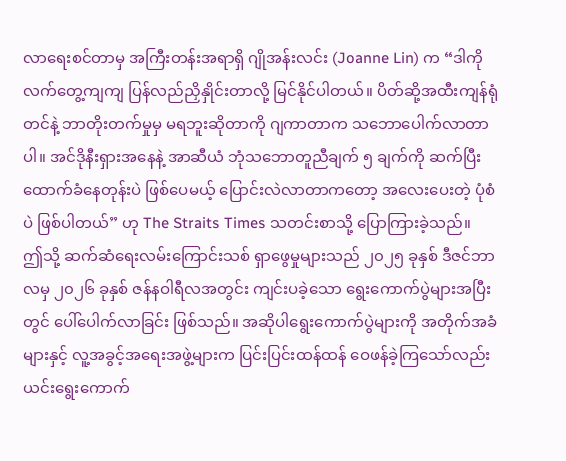လာရေးစင်တာမှ အကြီးတန်းအရာရှိ ဂျိုအန်းလင်း (Joanne Lin) က “ဒါကို လက်တွေ့ကျကျ ပြန်လည်ညှိနှိုင်းတာလို့ မြင်နိုင်ပါတယ်။ ပိတ်ဆို့အထီးကျန်ရုံတင်နဲ့ ဘာတိုးတက်မှုမှ မရဘူးဆိုတာကို ဂျကာတာက သဘောပေါက်လာတာပါ။ အင်ဒိုနီးရှားအနေနဲ့ အာဆီယံ ဘုံသဘောတူညီချက် ၅ ချက်ကို ဆက်ပြီး ထောက်ခံနေတုန်းပဲ ဖြစ်ပေမယ့် ပြောင်းလဲလာတာကတော့ အလေးပေးတဲ့ ပုံစံပဲ ဖြစ်ပါတယ်” ဟု The Straits Times သတင်းစာသို့ ပြောကြားခဲ့သည်။
ဤသို့ ဆက်ဆံရေးလမ်းကြောင်းသစ် ရှာဖွေမှုများသည် ၂၀၂၅ ခုနှစ် ဒီဇင်ဘာလမှ ၂၀၂၆ ခုနှစ် ဇန်နဝါရီလအတွင်း ကျင်းပခဲ့သော ရွေးကောက်ပွဲများအပြီးတွင် ပေါ်ပေါက်လာခြင်း ဖြစ်သည်။ အဆိုပါရွေးကောက်ပွဲများကို အတိုက်အခံများနှင့် လူ့အခွင့်အရေးအဖွဲ့များက ပြင်းပြင်းထန်ထန် ဝေဖန်ခဲ့ကြသော်လည်း ယင်းရွေးကောက်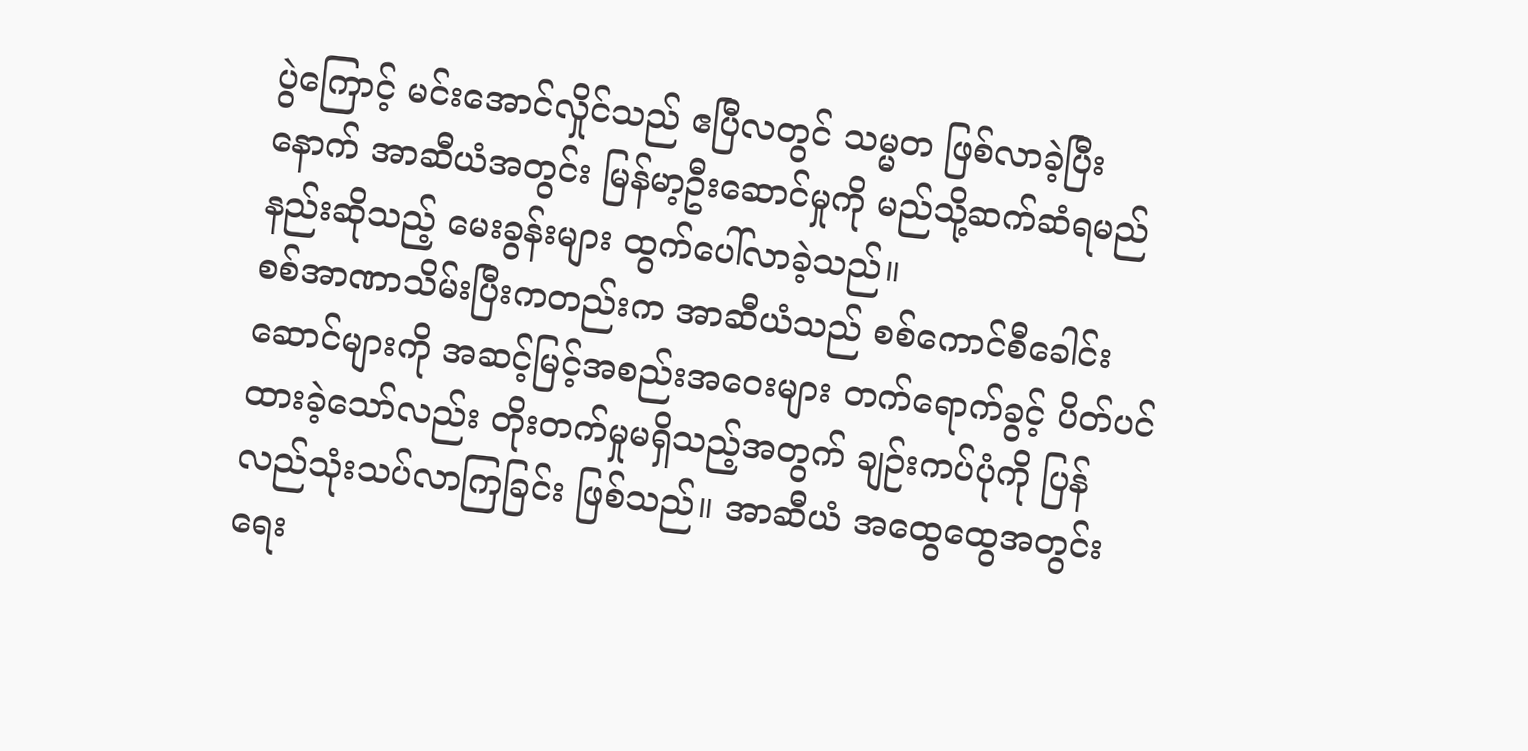ပွဲကြောင့် မင်းအောင်လှိုင်သည် ဧပြီလတွင် သမ္မတ ဖြစ်လာခဲ့ပြီးနောက် အာဆီယံအတွင်း မြန်မာ့ဦးဆောင်မှုကို မည်သို့ဆက်ဆံရမည်နည်းဆိုသည့် မေးခွန်းများ ထွက်ပေါ်လာခဲ့သည်။
စစ်အာဏာသိမ်းပြီးကတည်းက အာဆီယံသည် စစ်ကောင်စီခေါင်းဆောင်များကို အဆင့်မြင့်အစည်းအဝေးများ တက်ရောက်ခွင့် ပိတ်ပင်ထားခဲ့သော်လည်း တိုးတက်မှုမရှိသည့်အတွက် ချဉ်းကပ်ပုံကို ပြန်လည်သုံးသပ်လာကြခြင်း ဖြစ်သည်။ အာဆီယံ အထွေထွေအတွင်းရေး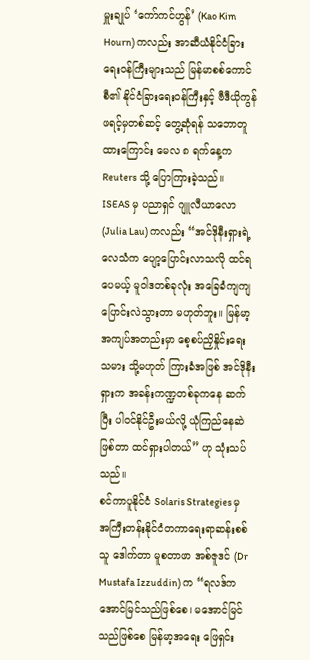မှူးချုပ် ‘ကော်ကင်ဟွန်’ (Kao Kim Hourn) ကလည်း အာဆီယံနိုင်ငံခြားရေးဝန်ကြီးများသည် မြန်မာစစ်ကောင်စီ၏ နိုင်ငံခြားရေးဝန်ကြီးနှင့် ဗီဒီယိုကွန်ဖရင့်မှတစ်ဆင့် တွေ့ဆုံရန် သဘောတူထားကြောင်း မေလ ၈ ရက်နေ့က Reuters သို့ ပြောကြားခဲ့သည်။
ISEAS မှ ပညာရှင် ဂျူလီယာလော (Julia Lau) ကလည်း “အင်ဒိုနီးရှားရဲ့ လေသံက ပျော့ပြောင်းလာသလို ထင်ရပေမယ့် မူဝါဒတစ်ခုလုံး အခြေခံကျကျ ပြောင်းလဲသွားတာ မဟုတ်ဘူး။ မြန်မာ့အကျပ်အတည်းမှာ စေ့စပ်ညှိနှိုင်းရေးသမား သို့မဟုတ် ကြားခံအဖြစ် အင်ဒိုနီးရှားက အခန်းကဏ္ဍတစ်ခုကနေ ဆက်ပြီး ပါဝင်နိုင်ဦးမယ်လို့ ယုံကြည်နေဆဲဖြစ်တာ ထင်ရှားပါတယ်” ဟု သုံးသပ်သည်။
စင်ကာပူနိုင်ငံ Solaris Strategies မှ အကြီးတန်းနိုင်ငံတကာရေးရာဆန်းစစ်သူ ဒေါက်တာ မူစတာဖာ အစ်ဇူဒင် (Dr Mustafa Izzuddin) က “ရလဒ်က အောင်မြင်သည်ဖြစ်စေ၊ မအောင်မြင်သည်ဖြစ်စေ မြန်မာ့အရေး ဖြေရှင်း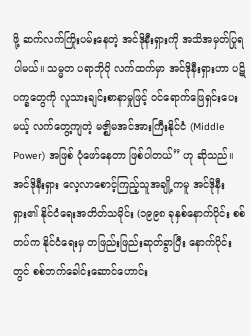ဖို့ ဆက်လက်ကြိုးပမ်းနေတဲ့ အင်ဒိုနီးရှားကို အသိအမှတ်ပြုရပါမယ်။ သမ္မတ ပရာဘိုဝို လက်ထက်မှာ အင်ဒိုနီးရှားဟာ ပဋိပက္ခတွေကို လူသားချင်းစာနာမှုဖြင့် ဝင်ရောက်ဖြေရှင်းပေးမယ့် လက်တွေ့ကျတဲ့ မဇ္ဈိမအင်အားကြီးနိုင်ငံ (Middle Power) အဖြစ် ပုံဖော်နေတာ ဖြစ်ပါတယ်” ဟု ဆိုသည်။
အင်ဒိုနီးရှား လေ့လာစောင့်ကြည့်သူအချို့ကမူ အင်ဒိုနီးရှား၏ နိုင်ငံရေးအတိတ်သမိုင်း (၁၉၉၈ ခုနှစ်နောက်ပိုင်း စစ်တပ်က နိုင်ငံရေးမှ တဖြည်းဖြည်းဆုတ်ခွာပြီး နောက်ပိုင်းတွင် စစ်ဘက်ခေါင်းဆောင်ဟောင်း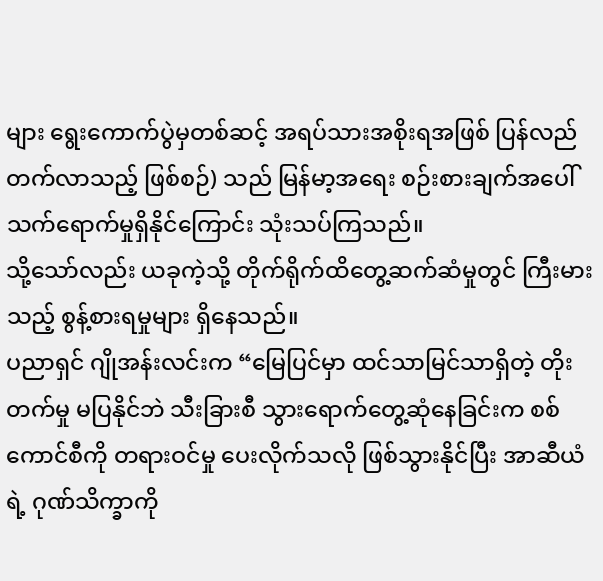များ ရွေးကောက်ပွဲမှတစ်ဆင့် အရပ်သားအစိုးရအဖြစ် ပြန်လည်တက်လာသည့် ဖြစ်စဉ်) သည် မြန်မာ့အရေး စဉ်းစားချက်အပေါ် သက်ရောက်မှုရှိနိုင်ကြောင်း သုံးသပ်ကြသည်။
သို့သော်လည်း ယခုကဲ့သို့ တိုက်ရိုက်ထိတွေ့ဆက်ဆံမှုတွင် ကြီးမားသည့် စွန့်စားရမှုများ ရှိနေသည်။
ပညာရှင် ဂျိုအန်းလင်းက “မြေပြင်မှာ ထင်သာမြင်သာရှိတဲ့ တိုးတက်မှု မပြနိုင်ဘဲ သီးခြားစီ သွားရောက်တွေ့ဆုံနေခြင်းက စစ်ကောင်စီကို တရားဝင်မှု ပေးလိုက်သလို ဖြစ်သွားနိုင်ပြီး အာဆီယံရဲ့ ဂုဏ်သိက္ခာကို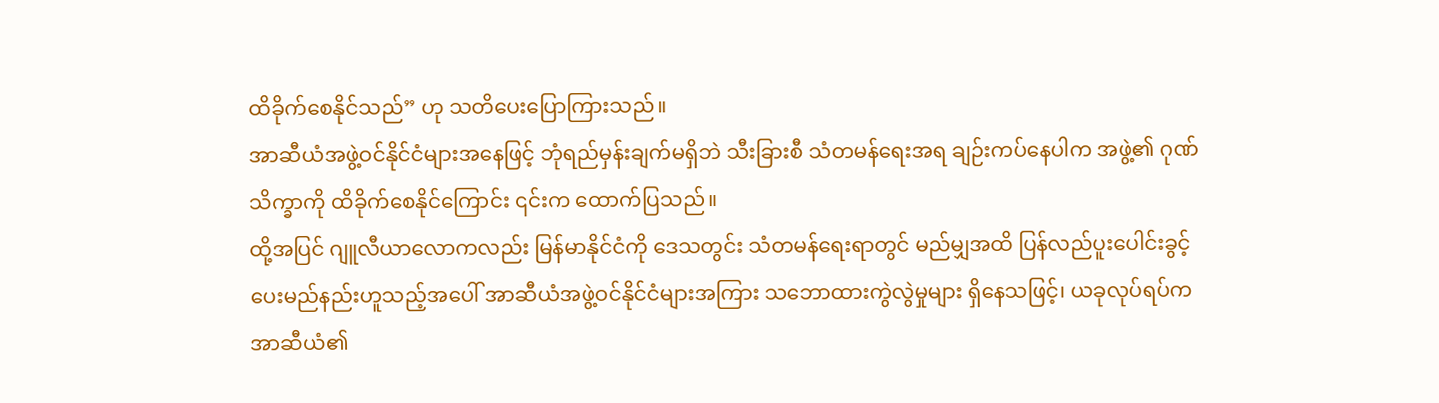ထိခိုက်စေနိုင်သည်” ဟု သတိပေးပြောကြားသည်။
အာဆီယံအဖွဲ့ဝင်နိုင်ငံများအနေဖြင့် ဘုံရည်မှန်းချက်မရှိဘဲ သီးခြားစီ သံတမန်ရေးအရ ချဉ်းကပ်နေပါက အဖွဲ့၏ ဂုဏ်သိက္ခာကို ထိခိုက်စေနိုင်ကြောင်း ၎င်းက ထောက်ပြသည်။
ထို့အပြင် ဂျူလီယာလောကလည်း မြန်မာနိုင်ငံကို ဒေသတွင်း သံတမန်ရေးရာတွင် မည်မျှအထိ ပြန်လည်ပူးပေါင်းခွင့်ပေးမည်နည်းဟူသည့်အပေါ် အာဆီယံအဖွဲ့ဝင်နိုင်ငံများအကြား သဘောထားကွဲလွဲမှုများ ရှိနေသဖြင့်၊ ယခုလုပ်ရပ်က အာဆီယံ၏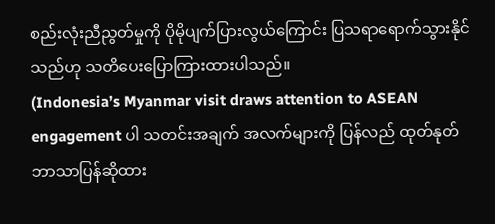စည်းလုံးညီညွတ်မှုကို ပိုမိုပျက်ပြားလွယ်ကြောင်း ပြသရာရောက်သွားနိုင်သည်ဟု သတိပေးပြောကြားထားပါသည်။
(Indonesia’s Myanmar visit draws attention to ASEAN engagement ပါ သတင်းအချက် အလက်များကို ပြန်လည် ထုတ်နုတ် ဘာသာပြန်ဆိုထား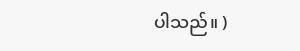ပါသည်။ )